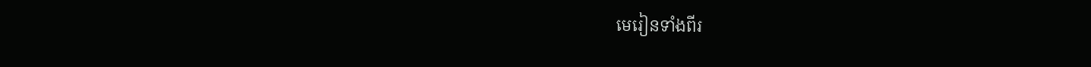មេរៀនទាំងពីរ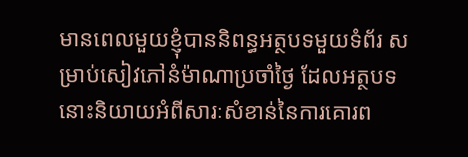មានពេលមួយខ្ញុំបាននិពន្ធអត្ថបទមួយទំព័រ សម្រាប់សៀវភៅនំម៉ាណាប្រចាំថ្ងៃ ដែលអត្ថបទនោះនិយាយអំពីសារៈសំខាន់នៃការគោរព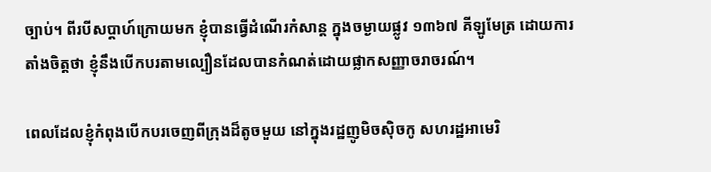ច្បាប់។ ពីរបីសប្តាហ៍ក្រោយមក ខ្ញុំបានធ្វើដំណើរកំសាន្ត ក្នុងចម្ងាយផ្លូវ ១៣៦៧ គីឡូមែត្រ ដោយការតាំងចិត្តថា ខ្ញុំនឹងបើកបរតាមល្បឿនដែលបានកំណត់ដោយផ្លាកសញ្ញាចរាចរណ៍។

ពេលដែលខ្ញុំកំពុងបើកបរចេញពីក្រុងដ៏តូចមួយ នៅក្នុងរដ្ឋញូមិចស៊ិចកូ សហរដ្ឋអាមេរិ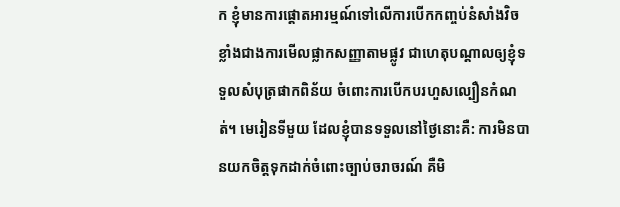ក ខ្ញុំមានការផ្តោតអារម្មណ៍ទៅលើការបើកកញ្ចប់នំសាំងវិច ខ្លាំងជាងការមើលផ្លាកសញ្ញាតាមផ្លូវ ជាហេតុបណ្តាលឲ្យខ្ញុំទទួលសំបុត្រផាកពិន័យ ចំពោះការបើកបរហួសល្បឿនកំណត់។ មេរៀនទីមួយ ដែលខ្ញុំបានទទួលនៅថ្ងៃនោះគឺ: ការមិនបានយកចិត្តទុកដាក់ចំពោះច្បាប់ចរាចរណ៍ គឺមិ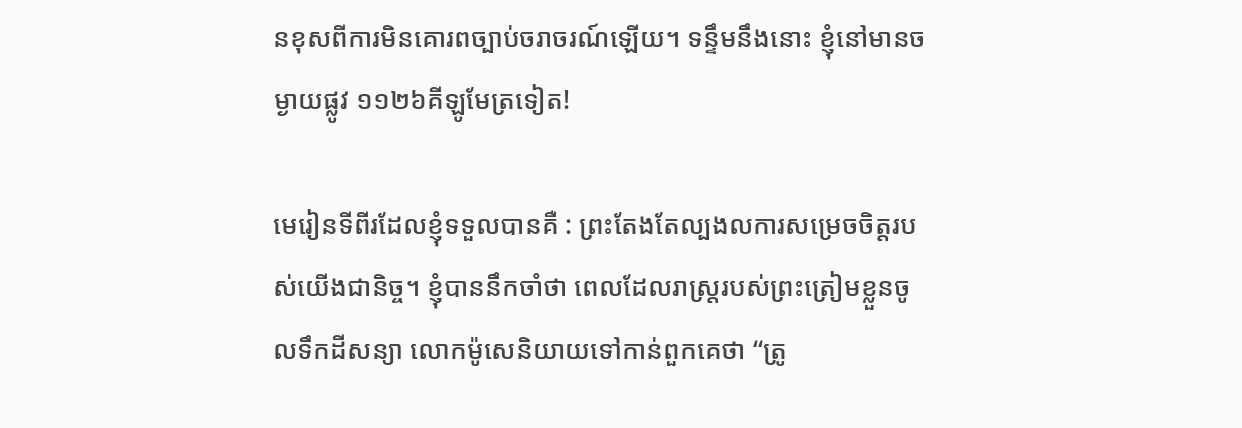នខុសពីការមិនគោរពច្បាប់ចរាចរណ៍ឡើយ។ ទន្ទឹមនឹងនោះ ខ្ញុំនៅមានចម្ងាយផ្លូវ ១១២៦គីឡូមែត្រទៀត!

មេរៀនទីពីរដែលខ្ញុំទទួលបានគឺ : ព្រះតែងតែល្បងលការសម្រេចចិត្តរបស់យើងជានិច្ច។ ខ្ញុំបាននឹកចាំថា ពេលដែលរាស្រ្តរបស់ព្រះត្រៀមខ្លួនចូលទឹកដីសន្យា លោកម៉ូសេនិយាយទៅកាន់ពួកគេថា “ត្រូ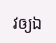វឲ្យឯ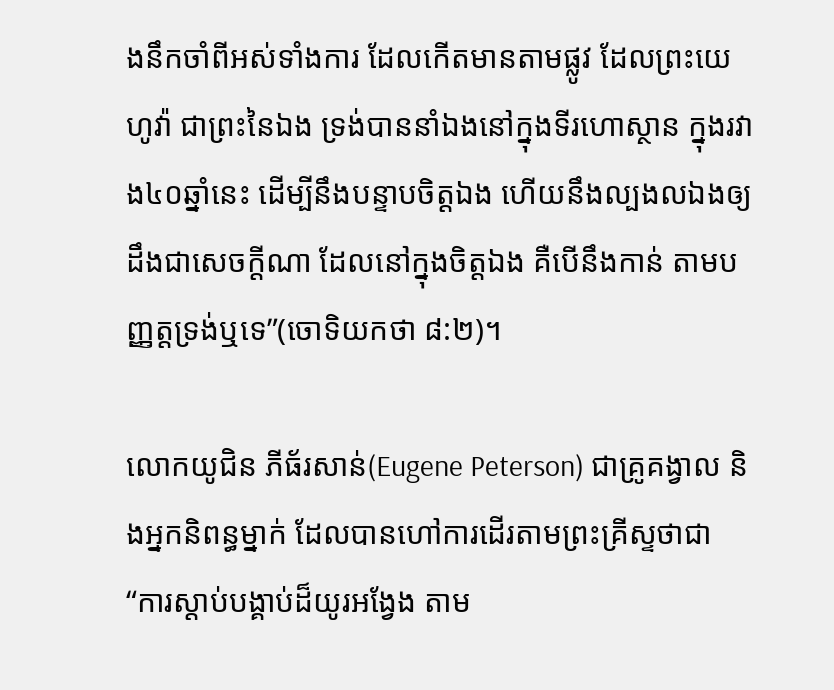ងនឹកចាំពីអស់ទាំងការ ដែលកើតមានតាមផ្លូវ ដែលព្រះយេហូវ៉ា ជាព្រះនៃឯង ទ្រង់បាននាំឯងនៅក្នុងទីរហោស្ថាន ក្នុងរវាង៤០ឆ្នាំនេះ ដើម្បីនឹងបន្ទាបចិត្តឯង ហើយនឹងល្បងលឯងឲ្យដឹងជាសេចក្តីណា ដែលនៅក្នុងចិត្តឯង គឺបើនឹងកាន់ តាមបញ្ញត្តទ្រង់ឬទេ”(ចោទិយកថា ៨:២)។

លោកយូជិន ភីធ័រសាន់(Eugene Peterson) ជាគ្រូគង្វាល និងអ្នកនិពន្ធម្នាក់ ដែលបានហៅការដើរតាមព្រះគ្រីស្ទថាជា “ការស្តាប់បង្គាប់ដ៏យូរអង្វែង តាម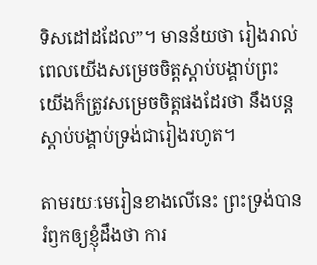ទិសដៅដដែល”។ មានន័យថា រៀងរាល់ពេលយើងសម្រេចចិត្តស្តាប់បង្គាប់ព្រះ យើងក៏ត្រូវសម្រេចចិត្តផងដែរថា នឹងបន្តស្តាប់បង្គាប់ទ្រង់ជារៀងរហូត។

តាមរយៈមេរៀនខាងលើនេះ ព្រះទ្រង់បានរំឭកឲ្យខ្ញុំដឹងថា ការ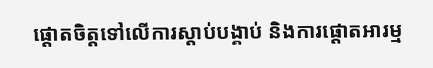ផ្តោតចិត្តទៅលើការស្តាប់បង្គាប់ និងការផ្តោតអារម្ម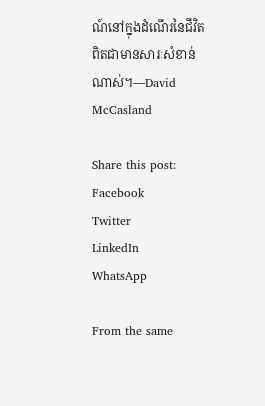ណ៍នៅក្នុងដំណើរនៃជីវិត ពិតជាមានសារៈសំខាន់ណាស់។—David McCasland

Share this post:
Facebook
Twitter
LinkedIn
WhatsApp

From the same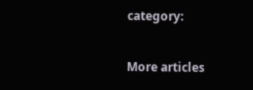category:

More articles